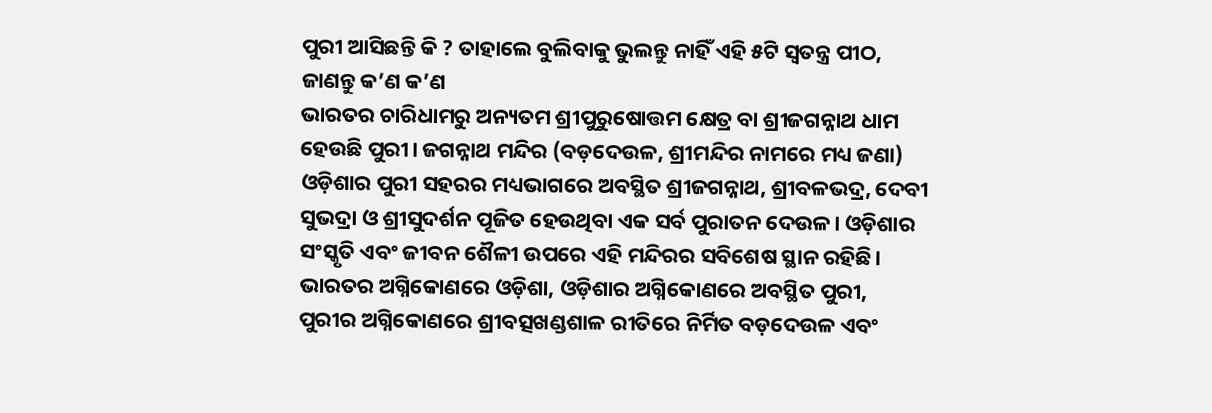ପୁରୀ ଆସିଛନ୍ତି କି ? ତାହାଲେ ବୁଲିବାକୁ ଭୁଲନ୍ତୁ ନାହିଁ ଏହି ୫ଟି ସ୍ଵତନ୍ତ୍ର ପୀଠ, ଜାଣନ୍ତୁ କ’ଣ କ’ଣ
ଭାରତର ଚାରିଧାମରୁ ଅନ୍ୟତମ ଶ୍ରୀପୁରୁଷୋତ୍ତମ କ୍ଷେତ୍ର ବା ଶ୍ରୀଜଗନ୍ନାଥ ଧାମ ହେଉଛି ପୁରୀ। ଜଗନ୍ନାଥ ମନ୍ଦିର (ବଡ଼ଦେଉଳ, ଶ୍ରୀମନ୍ଦିର ନାମରେ ମଧ୍ୟ ଜଣା) ଓଡ଼ିଶାର ପୁରୀ ସହରର ମଧ୍ୟଭାଗରେ ଅବସ୍ଥିତ ଶ୍ରୀଜଗନ୍ନାଥ, ଶ୍ରୀବଳଭଦ୍ର, ଦେବୀ ସୁଭଦ୍ରା ଓ ଶ୍ରୀସୁଦର୍ଶନ ପୂଜିତ ହେଉଥିବା ଏକ ସର୍ବ ପୁରାତନ ଦେଉଳ। ଓଡ଼ିଶାର ସଂସ୍କୃତି ଏବଂ ଜୀବନ ଶୈଳୀ ଉପରେ ଏହି ମନ୍ଦିରର ସବିଶେଷ ସ୍ଥାନ ରହିଛି। ଭାରତର ଅଗ୍ନିକୋଣରେ ଓଡ଼ିଶା, ଓଡ଼ିଶାର ଅଗ୍ନିକୋଣରେ ଅବସ୍ଥିତ ପୁରୀ, ପୁରୀର ଅଗ୍ନିକୋଣରେ ଶ୍ରୀବତ୍ସଖଣ୍ଡଶାଳ ରୀତିରେ ନିର୍ମିତ ବଡ଼ଦେଉଳ ଏବଂ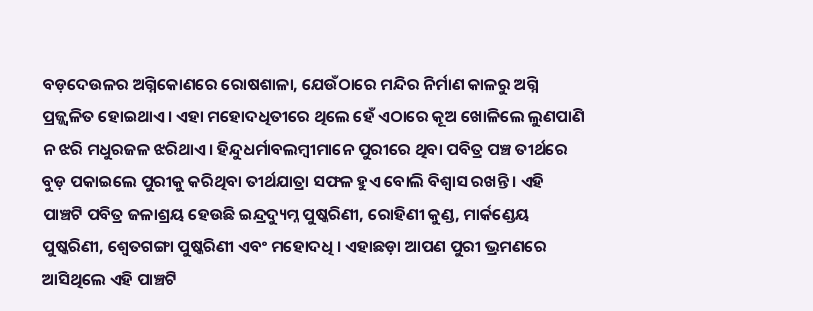ବଡ଼ଦେଉଳର ଅଗ୍ନିକୋଣରେ ରୋଷଶାଳା, ଯେଉଁଠାରେ ମନ୍ଦିର ନିର୍ମାଣ କାଳରୁ ଅଗ୍ନି ପ୍ରଜ୍ଜ୍ୱଳିତ ହୋଇଥାଏ। ଏହା ମହୋଦଧିତୀରେ ଥିଲେ ହେଁ ଏଠାରେ କୂଅ ଖୋଳିଲେ ଲୁଣପାଣି ନ ଝରି ମଧୁରଜଳ ଝରିଥାଏ। ହିନ୍ଦୁଧର୍ମାବଲମ୍ବୀମାନେ ପୁରୀରେ ଥିବା ପବିତ୍ର ପଞ୍ଚ ତୀର୍ଥରେ ବୁଡ଼ ପକାଇଲେ ପୁରୀକୁ କରିଥିବା ତୀର୍ଥଯାତ୍ରା ସଫଳ ହୁଏ ବୋଲି ବିଶ୍ୱାସ ରଖନ୍ତି । ଏହି ପାଞ୍ଚଟି ପବିତ୍ର ଜଳାଶ୍ରୟ ହେଉଛି ଇନ୍ଦ୍ରଦ୍ୟୁମ୍ନ ପୁଷ୍କରିଣୀ, ରୋହିଣୀ କୁଣ୍ଡ, ମାର୍କଣ୍ଡେୟ ପୁଷ୍କରିଣୀ, ଶ୍ୱେତଗଙ୍ଗା ପୁଷ୍କରିଣୀ ଏବଂ ମହୋଦଧି । ଏହାଛଡ଼ା ଆପଣ ପୁରୀ ଭ୍ରମଣରେ ଆସିଥିଲେ ଏହି ପାଞ୍ଚଟି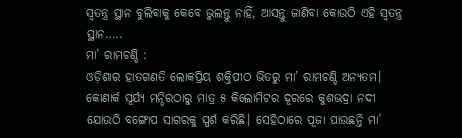ସ୍ଵତନ୍ତ୍ର ସ୍ଥାନ ବୁଲିବାକୁ କେବେ ଭୁଲନ୍ତୁ ନାହିଁ, ଆସନ୍ତୁ ଜାଣିବା କୋଉଠି ଏହି ସ୍ୱତନ୍ତ୍ର ସ୍ଥାନ…..
ମା’ ରାମଚଣ୍ଡି :
ଓଡ଼ିଶାର ହାତଗଣତି ଲୋକପ୍ରିୟ ଶକ୍ତିପୀଠ ଭିତରୁ ମା’ ରାମଚଣ୍ଡି ଅନ୍ୟତମ। କୋଣାର୍କ ସୂର୍ଯ୍ୟ ମନ୍ଦିରଠାରୁ ମାତ୍ର ୫ କିଲୋମିଟର ଦୂରରେ କୁଶଭଦ୍ରା ନଦୀ ଯୋଉଠି ବଙ୍ଗୋପ ସାଗରକୁ ସ୍ପର୍ଶ କରିଛି। ସେହିଠାରେ ପୂଜା ପାଉଛନ୍ତି ମା’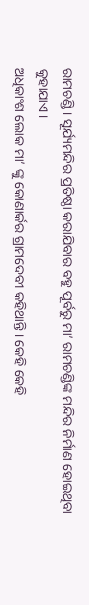ରାମଚଣ୍ଡି। ସୂର୍ଯ୍ୟମନ୍ଦିର ପ୍ରତିଷ୍ଠା କରାଯିବାର ବହୁ ପୂର୍ବରୁ ମା’ ରାମଚଣ୍ଡିଙ୍କ ମନ୍ଦିର ନିର୍ମାଣ ହୋଇଥିବା କୁହାଯାଏ।
ଅଧିକାଂଶ ଲୋକ ମା’ ଙ୍କୁ କୋଣାର୍କର ଗ୍ରାମଦେବୀ କହିଥାନ୍ତି। କେହି କେହି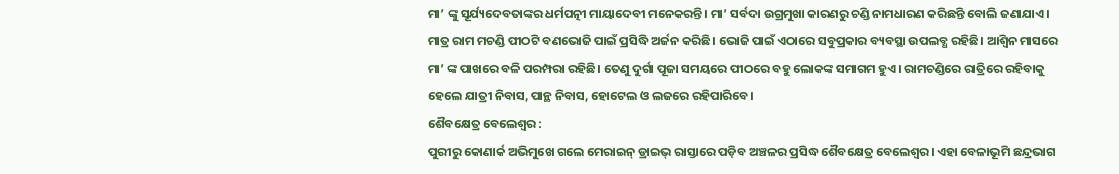ମା’ ଙ୍କୁ ସୂର୍ଯ୍ୟଦେବତାଙ୍କର ଧର୍ମପତ୍ନୀ ମାୟାଦେବୀ ମନେକରନ୍ତି। ମା’ ସର୍ବଦା ଉଗ୍ରମୁଖା କାରଣରୁ ଚଣ୍ଡି ନାମଧାରଣ କରିଛନ୍ତି ବୋଲି ଜଣାଯାଏ। ମାତ୍ର ରାମ ମଚଣ୍ଡି ପୀଠଟି ବଣଭୋଜି ପାଇଁ ପ୍ରସିଦ୍ଧି ଅର୍ଜନ କରିଛି। ଭୋଜି ପାଇଁ ଏଠାରେ ସବୁପ୍ରକାର ବ୍ୟବସ୍ଥା ଉପଲବ୍ଧ ରହିଛି। ଆଶ୍ବିନ ମାସରେ ମା’ ଙ୍କ ପାଖରେ ବଳି ପରମ୍ପରା ରହିଛି। ତେଣୁ ଦୁର୍ଗା ପୂଜା ସମୟରେ ପୀଠରେ ବହୁ ଲୋକଙ୍କ ସମାଗମ ହୁଏ। ରାମଚଣ୍ଡିରେ ରାତ୍ରିରେ ରହିବାକୁ ହେଲେ ଯାତ୍ରୀ ନିବାସ, ପାନ୍ଥ ନିବାସ, ହୋଟେଲ ଓ ଲଜରେ ରହିପାରିବେ।
ଶୈବକ୍ଷେତ୍ର ବେଲେଶ୍ୱର :
ପୁରୀରୁ କୋଣାର୍କ ଅଭିମୁଖେ ଗଲେ ମେରାଇନ୍ ଡ୍ରାଇଭ୍ ରାସ୍ତାରେ ପଡ଼ିବ ଅଞ୍ଚଳର ପ୍ରସିଦ୍ଧ ଶୈବକ୍ଷେତ୍ର ବେଲେଶ୍ୱର। ଏହା ବେଳାଭୂମି ଛନ୍ଦ୍ରଭାଗ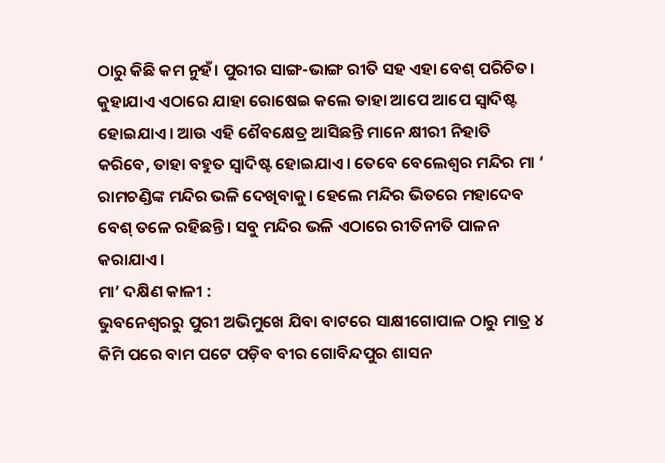ଠାରୁ କିଛି କମ ନୁହଁ। ପୁରୀର ସାଙ୍ଗ-ଭାଙ୍ଗ ରୀତି ସହ ଏହା ବେଶ୍ ପରିଚିତ। କୁହାଯାଏ ଏଠାରେ ଯାହା ରୋଷେଇ କଲେ ତାହା ଆପେ ଆପେ ସ୍ଵାଦିଷ୍ଟ ହୋଇଯାଏ। ଆଉ ଏହି ଶୈବକ୍ଷେତ୍ର ଆସିଛନ୍ତି ମାନେ କ୍ଷୀରୀ ନିହାତି କରିବେ, ତାହା ବହୁତ ସ୍ଵାଦିଷ୍ଟ ହୋଇଯାଏ। ତେବେ ବେଲେଶ୍ଵର ମନ୍ଦିର ମା ‘ ରାମଚଣ୍ଡିଙ୍କ ମନ୍ଦିର ଭଳି ଦେଖିବାକୁ। ହେଲେ ମନ୍ଦିର ଭିତରେ ମହାଦେବ ବେଶ୍ ତଳେ ରହିଛନ୍ତି। ସବୁ ମନ୍ଦିର ଭଳି ଏଠାରେ ରୀତିନୀତି ପାଳନ କରାଯାଏ।
ମା’ ଦକ୍ଷିଣ କାଳୀ :
ଭୁବନେଶ୍ୱରରୁ ପୁରୀ ଅଭିମୁଖେ ଯିବା ବାଟରେ ସାକ୍ଷୀଗୋପାଳ ଠାରୁ ମାତ୍ର ୪ କିମି ପରେ ବାମ ପଟେ ପଡ଼ିବ ବୀର ଗୋବିନ୍ଦପୁର ଶାସନ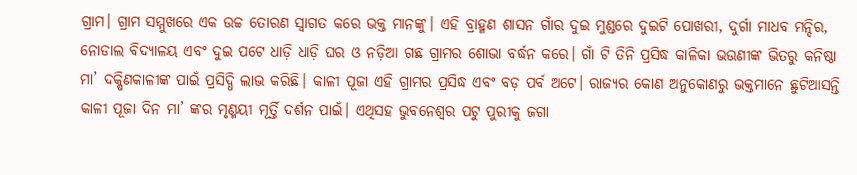ଗ୍ରାମ। ଗ୍ରାମ ସମ୍ମୁଖରେ ଏକ ଉଚ୍ଚ ତୋରଣ ସ୍ବାଗତ କରେ ଭକ୍ତ ମାନଙ୍କୁ। ଏହି ବ୍ରାହ୍ମଣ ଶାସନ ଗାଁର ଦୁଇ ମୁଣ୍ଡରେ ଦୁଇଟି ପୋଖରୀ, ଦୁର୍ଗା ମାଧବ ମନ୍ଦିର, ନୋଡାଲ ବିଦ୍ୟାଳୟ ଏବଂ ଦୁଇ ପଟେ ଧାଡ଼ି ଧାଡ଼ି ଘର ଓ ନଡ଼ିଆ ଗଛ ଗ୍ରାମର ଶୋଭା ବର୍ଦ୍ଧନ କରେ। ଗାଁ ଟି ତିନି ପ୍ରସିଦ୍ଧ କାଳିକା ଭଉଣୀଙ୍କ ଭିତରୁ କନିଷ୍ଠା ମା’ ଦକ୍ଷିଣକାଳୀଙ୍କ ପାଇଁ ପ୍ରସିଦ୍ଧି ଲାଭ କରିଛି। କାଳୀ ପୂଜା ଏହି ଗ୍ରାମର ପ୍ରସିଦ୍ଧ ଏବଂ ବଡ଼ ପର୍ବ ଅଟେ। ରାଜ୍ୟର କୋଣ ଅନୁକୋଣରୁ ଭକ୍ତମାନେ ଛୁଟିଆସନ୍ତି କାଳୀ ପୂଜା ଦିନ ମା’ ଙ୍କର ମୃଣ୍ମୟୀ ମୂର୍ତ୍ତି ଦର୍ଶନ ପାଇଁ। ଏଥିସହ ଭୁବନେଶ୍ୱର ପଟୁ ପୁରୀକୁ ଜଗା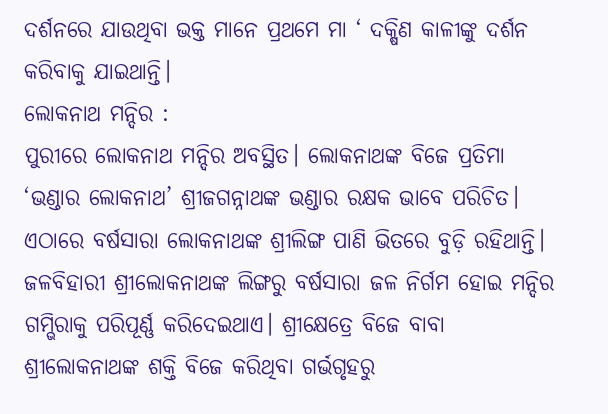ଦର୍ଶନରେ ଯାଉଥିବା ଭକ୍ତ ମାନେ ପ୍ରଥମେ ମା ‘ ଦକ୍ଷିଣ କାଳୀଙ୍କୁ ଦର୍ଶନ କରିବାକୁ ଯାଇଥାନ୍ତି।
ଲୋକନାଥ ମନ୍ଦିର :
ପୁରୀରେ ଲୋକନାଥ ମନ୍ଦିର ଅବସ୍ଥିତ। ଲୋକନାଥଙ୍କ ବିଜେ ପ୍ରତିମା ‘ଭଣ୍ଡାର ଲୋକନାଥ’ ଶ୍ରୀଜଗନ୍ନାଥଙ୍କ ଭଣ୍ଡାର ରକ୍ଷକ ଭାବେ ପରିଚିତ। ଏଠାରେ ବର୍ଷସାରା ଲୋକନାଥଙ୍କ ଶ୍ରୀଲିଙ୍ଗ ପାଣି ଭିତରେ ବୁଡ଼ି ରହିଥାନ୍ତି। ଜଳବିହାରୀ ଶ୍ରୀଲୋକନାଥଙ୍କ ଲିଙ୍ଗରୁ ବର୍ଷସାରା ଜଳ ନିର୍ଗମ ହୋଇ ମନ୍ଦିର ଗମ୍ଭିରାକୁ ପରିପୂର୍ଣ୍ଣ କରିଦେଇଥାଏ। ଶ୍ରୀକ୍ଷେତ୍ରେ ବିଜେ ବାବା ଶ୍ରୀଲୋକନାଥଙ୍କ ଶକ୍ତି ବିଜେ କରିଥିବା ଗର୍ଭଗୃହରୁ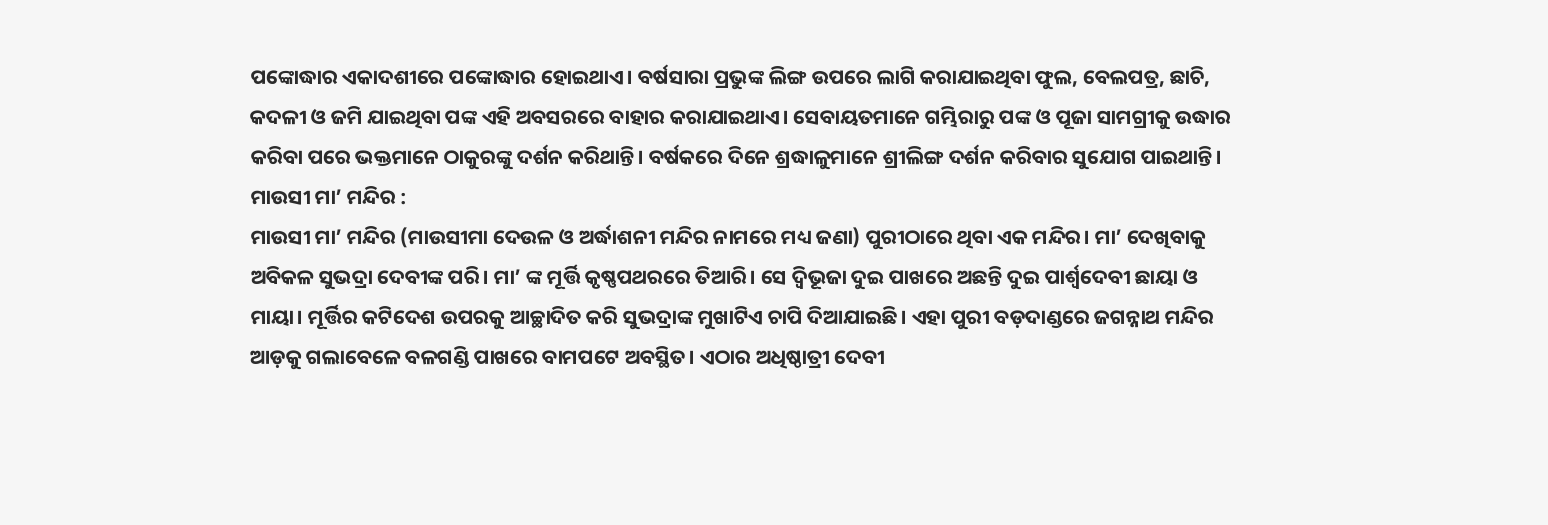ପଙ୍କୋଦ୍ଧାର ଏକାଦଶୀରେ ପଙ୍କୋଦ୍ଧାର ହୋଇଥାଏ। ବର୍ଷସାରା ପ୍ରଭୁଙ୍କ ଲିଙ୍ଗ ଉପରେ ଲାଗି କରାଯାଇଥିବା ଫୁଲ, ବେଲପତ୍ର, ଛାଚି, କଦଳୀ ଓ ଜମି ଯାଇଥିବା ପଙ୍କ ଏହି ଅବସରରେ ବାହାର କରାଯାଇଥାଏ। ସେବାୟତମାନେ ଗମ୍ଭିରାରୁ ପଙ୍କ ଓ ପୂଜା ସାମଗ୍ରୀକୁ ଉଦ୍ଧାର କରିବା ପରେ ଭକ୍ତମାନେ ଠାକୁରଙ୍କୁ ଦର୍ଶନ କରିଥାନ୍ତି। ବର୍ଷକରେ ଦିନେ ଶ୍ରଦ୍ଧାଳୁମାନେ ଶ୍ରୀଲିଙ୍ଗ ଦର୍ଶନ କରିବାର ସୁଯୋଗ ପାଇଥାନ୍ତି।
ମାଉସୀ ମା’ ମନ୍ଦିର :
ମାଉସୀ ମା’ ମନ୍ଦିର (ମାଉସୀମା ଦେଉଳ ଓ ଅର୍ଦ୍ଧାଶନୀ ମନ୍ଦିର ନାମରେ ମଧ୍ୟ ଜଣା) ପୁରୀଠାରେ ଥିବା ଏକ ମନ୍ଦିର। ମା’ ଦେଖିବାକୁ ଅବିକଳ ସୁଭଦ୍ରା ଦେବୀଙ୍କ ପରି। ମା’ ଙ୍କ ମୂର୍ତ୍ତି କୃଷ୍ଣପଥରରେ ତିଆରି। ସେ ଦ୍ୱିଭୂଜା ଦୁଇ ପାଖରେ ଅଛନ୍ତି ଦୁଇ ପାର୍ଶ୍ୱଦେବୀ ଛାୟା ଓ ମାୟା। ମୂର୍ତ୍ତିର କଟିଦେଶ ଉପରକୁ ଆଚ୍ଛାଦିତ କରି ସୁଭଦ୍ରାଙ୍କ ମୁଖାଟିଏ ଚାପି ଦିଆଯାଇଛି। ଏହା ପୁରୀ ବଡ଼ଦାଣ୍ଡରେ ଜଗନ୍ନାଥ ମନ୍ଦିର ଆଡ଼କୁ ଗଲାବେଳେ ବଳଗଣ୍ଡି ପାଖରେ ବାମପଟେ ଅବସ୍ଥିତ। ଏଠାର ଅଧିଷ୍ଠାତ୍ରୀ ଦେବୀ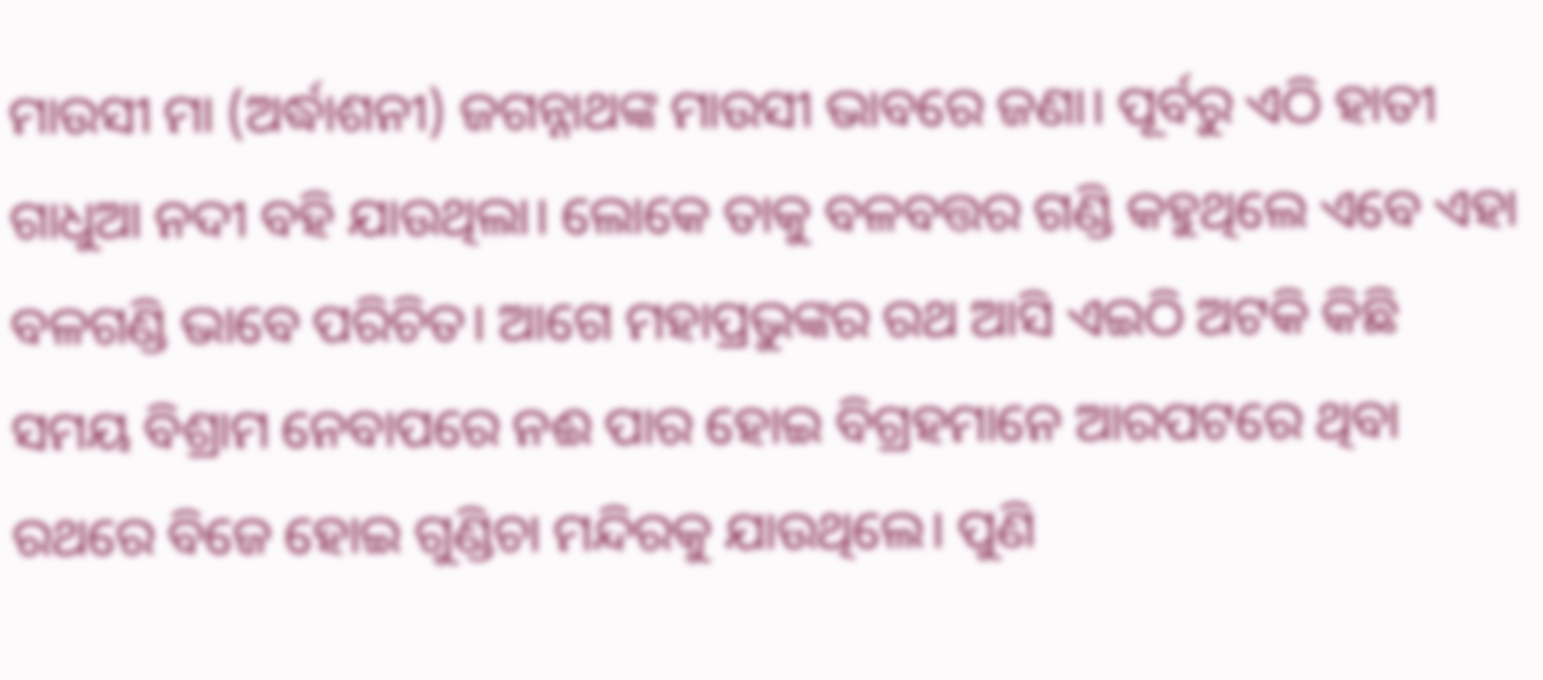ମାଉସୀ ମା (ଅର୍ଦ୍ଧାଶନୀ) ଜଗନ୍ନାଥଙ୍କ ମାଉସୀ ଭାବରେ ଜଣା। ପୂର୍ବରୁ ଏଠି ହାତୀ ଗାଧୁଆ ନଦୀ ବହି ଯାଉଥିଲା। ଲୋକେ ତାକୁ ବଳବତ୍ତର ଗଣ୍ଡି କହୁଥିଲେ ଏବେ ଏହା ବଳଗଣ୍ଡି ଭାବେ ପରିଚିତ। ଆଗେ ମହାପ୍ରଭୁଙ୍କର ରଥ ଆସି ଏଇଠି ଅଟକି କିଛି ସମୟ ବିଶ୍ରାମ ନେବାପରେ ନଈ ପାର ହୋଇ ବିଗ୍ରହମାନେ ଆରପଟରେ ଥିବା ରଥରେ ବିଜେ ହୋଇ ଗୁଣ୍ଡିଚା ମନ୍ଦିରକୁ ଯାଉଥିଲେ। ପୁଣି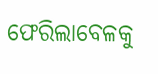ଫେରିଲାବେଳକୁ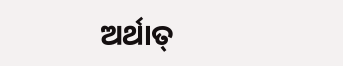ଅର୍ଥାତ୍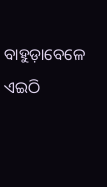ବାହୁଡ଼ାବେଳେ ଏଇଠି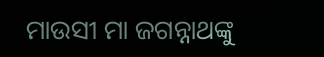ମାଉସୀ ମା ଜଗନ୍ନାଥଙ୍କୁ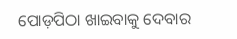ପୋଡ଼ପିଠା ଖାଇବାକୁ ଦେବାର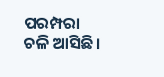ପରମ୍ପରା ଚଳି ଆସିଛି।